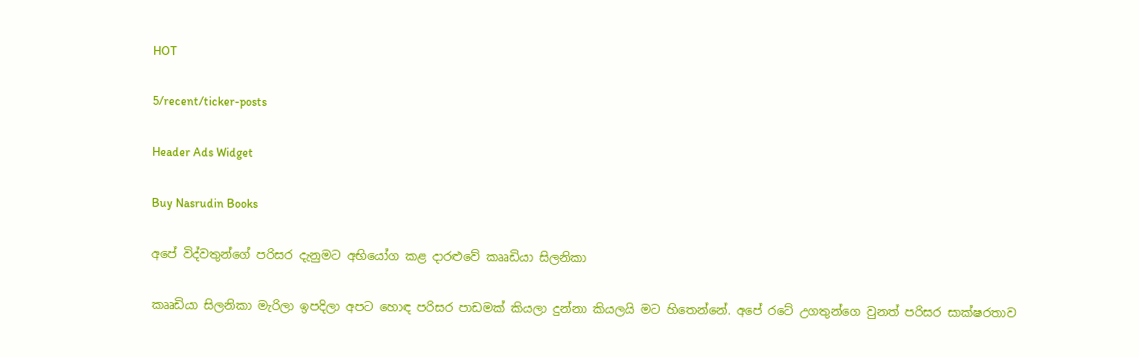HOT

5/recent/ticker-posts

Header Ads Widget

Buy Nasrudin Books

අපේ විද්වතුන්ගේ පරිසර දැනුමට අභියෝග කළ දාරළුවේ කෲඩියා සිලනිකා

කෲඩියා සිලනිකා මැරිලා ඉපදිලා අපට හොඳ පරිසර පාඩමක් කියලා දුන්නා කියලයි මට හිතෙන්නේ. අපේ රටේ උගතුන්ගෙ වුනත් පරිසර සාක්ෂරතාව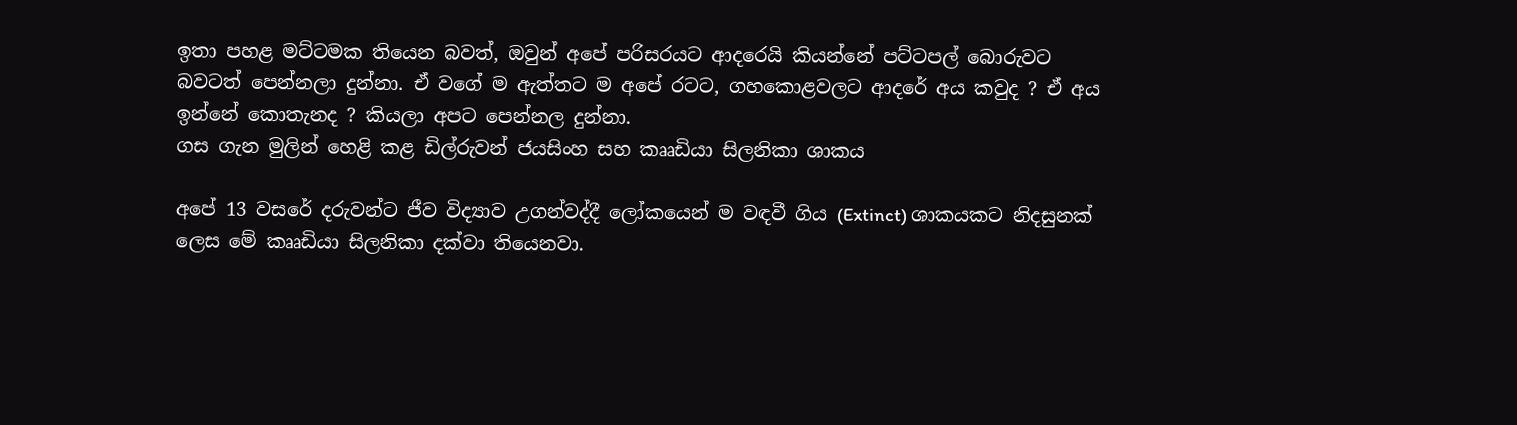ඉතා පහළ මට්ටමක තියෙන බවත්, ඔවුන් අපේ පරිසරයට ආදරෙයි කියන්නේ පට්ටපල් බොරුවට බවටත් පෙන්නලා දුන්නා. ඒ වගේ ම ඇත්තට ම අපේ රටට, ගහකොළවලට ආදරේ අය කවුද ? ඒ අය ඉන්නේ කොතැනද ? කියලා අපට පෙන්නල දුන්නා.
ගස ගැන මුලින් හෙළි කළ ඩිල්රුවන් ජයසිංහ සහ කෲඩියා සිලනිකා ශාකය

අපේ 13 වසරේ දරුවන්ට ජීව විද්‍යාව උගන්වද්දී ලෝකයෙන් ම වඳවී ගිය (Extinct) ශාකයකට නිදසුනක් ලෙස මේ කෲඩියා සිලනිකා දක්වා තියෙනවා.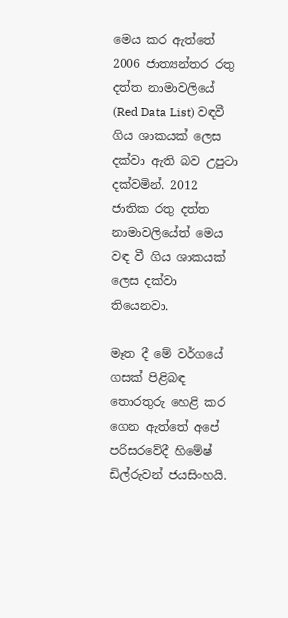මෙය කර ඇත්තේ 2006 ජාත්‍යන්තර රතු දත්ත නාමාවලියේ (Red Data List) වඳවී ගිය ශාකයක් ලෙස දක්වා ඇති බව උපුටා දක්වමින්. 2012 ජාතික රතු දත්ත නාමාවලියේත් මෙය වඳ වී ගිය ශාකයක් ලෙස දක්වා තියෙනවා.

මෑත දී මේ වර්ගයේ ගසක් පිළිබඳ තොරතුරු හෙළි කර ගෙන ඇත්තේ අපේ පරිසරවේදී හිමේෂ් ඩිල්රුවන් ජයසිංහයි.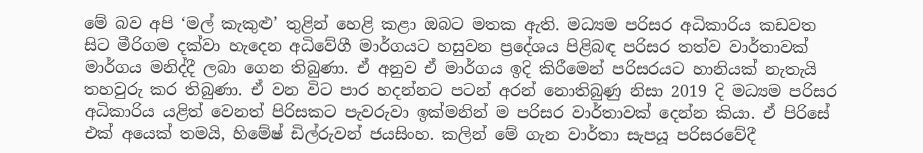මේ බව අපි ‘මල් කැකුළු’ තුළින් හෙළි කළා ඔබට මතක ඇති. මධ්‍යම පරිසර අධිකාරිය කඩවත සිට මීරිගම දක්වා හැදෙන අධිවේගී මාර්ගයට හසුවන ප්‍රදේශය පිළිබඳ පරිසර තත්ව වාර්තාවක් මාර්ගය මනිද්දී ලබා ‍ගෙන තිබුණා. ඒ අනුව ඒ මාර්ගය ඉදි කිරීමෙන් පරිසරයට හානියක් නැතැයි තහවුරු කර තිබුණා. ඒ වන විට පාර හදන්නට පටන් අරන් නොතිබුණු නිසා 2019 දි මධ්‍යම පරිසර අධිකාරිය යළිත් වෙනත් පිරිසකට පැවරුවා ඉක්මනින් ම පරිසර වාර්තාවක් දෙන්න කියා. ඒ පිරිසේ එක් අයෙක් තමයි, හිමේෂ් ඩිල්රුවන් ජයසිංහ. කලින් මේ ගැන වාර්තා සැපයූ පරිසරවේදී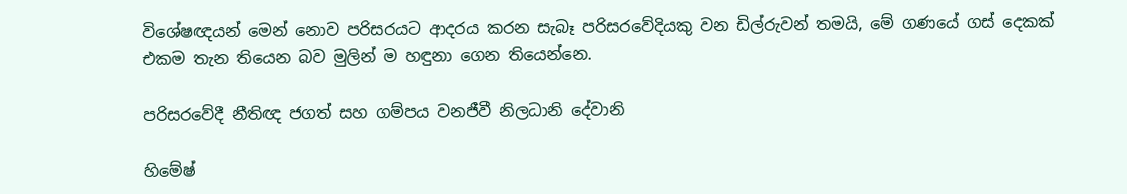විශේෂඥයන් මෙන් නොව පරිසර‍යට ආදරය කරන සැබෑ පරිසරවේදියකු වන ඩිල්රුවන් තමයි, මේ ගණයේ ගස් දෙකක් එකම තැන තියෙන බව මුලින් ම හඳුනා ගෙන තියෙන්නෙ.

පරිසරවේදී නීතිඥ ජගත් සහ ගම්පය වනජීවී නිලධානි දේවානි

හිමේෂ්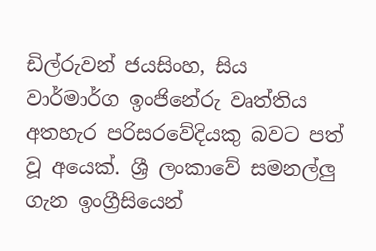ඩිල්රුවන් ජයසිංහ, සිය වාර්මාර්ග ඉංජිනේරු වෘත්තිය අතහැර පරිසරවේදියකු බවට පත් වූ අයෙක්. ශ්‍රී ලංකාවේ සමනල්ලු ගැන ඉංග්‍රීසියෙන්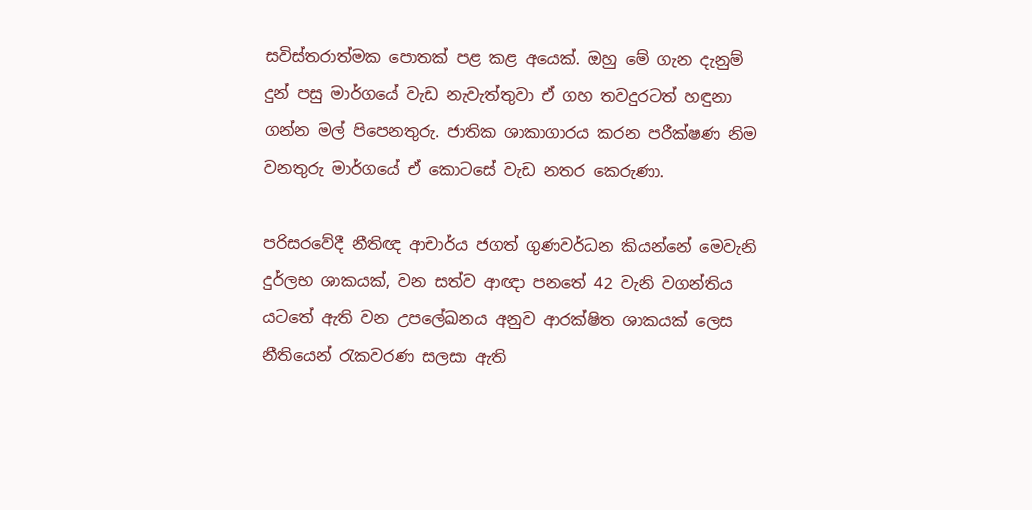සවිස්තරාත්මක පොතක් පළ කළ අයෙක්. ඔහු මේ ගැන දැනුම් දුන් පසු මාර්ගයේ වැඩ නැවැත්තුවා ඒ ගහ තවදුරටත් හඳුනා ගන්න මල් පිපෙනතුරු. ජාතික ශාකාගාරය කරන පරීක්ෂණ නිම වනතුරු මාර්ගයේ ඒ කොටසේ වැඩ නතර කෙරුණා.

පරිසරවේදී නීතිඥ ආචාර්ය ජගත් ගුණවර්ධන කියන්නේ මෙවැනි දුර්ලභ ශාකයක්, වන සත්ව ආඥා පනතේ 42 වැනි වගන්තිය යටතේ ඇති වන උපලේඛනය අනුව ආරක්ෂිත ශාකයක් ලෙස නීතියෙන් රැකවරණ සලසා ඇති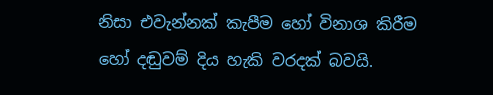නිසා එවැන්නක් කැපීම හෝ විනාශ කිරීම හෝ දඬුවම් දිය හැකි වරදක් බවයි.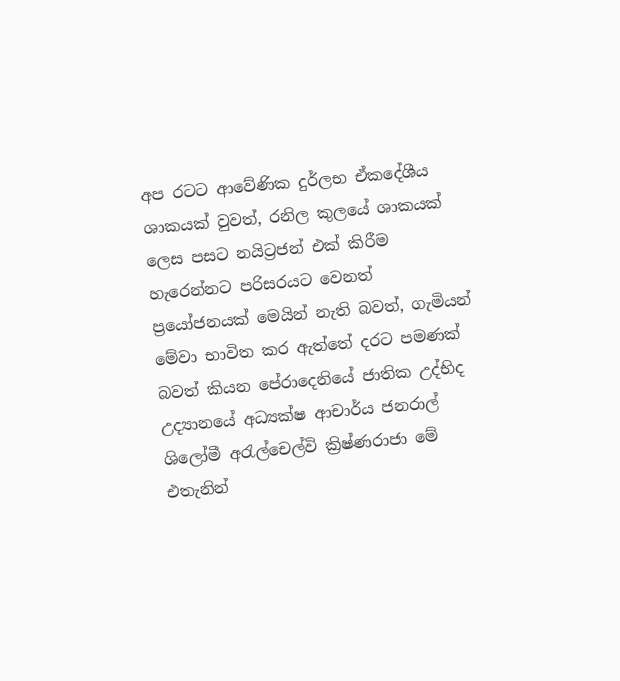අප රටට ආවේණික දුර්ලභ ඒකදේශීය ශාකයක් වුවත්, රනිල කුලයේ ශාකයක් ලෙස පසට නයිට්‍රජන් එක් කිරීම හැරෙන්නට පරිසරයට වෙනත් ප්‍රයෝජනයක් මෙයින් නැති බවත්, ගැමියන් මේවා භාවිත කර ඇත්තේ දරට පමණක් බවත් කියන පේරාදෙනියේ ජාතික උද්භිද උද්‍යානයේ අධ්‍යක්ෂ ආචාර්ය ජනරාල් ශිලෝමී අරැල්චෙල්වි ක්‍රිෂ්ණරාජා මේ එතැනින්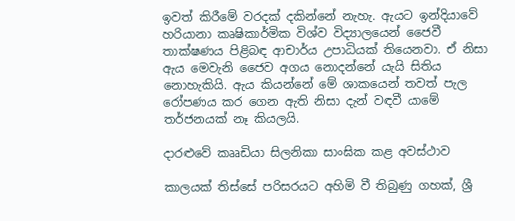ඉවත් කිරීමේ වරදක් දකින්නේ නැහැ. ඇයට ඉන්දියාවේ හරියානා කෘෂිකාර්මික විශ්ව විද්‍යාලයෙන් ජෛවී තාක්ෂණය පිළිබඳ ආචාර්ය උපාධියක් තියෙනවා. ඒ නිසා ඇය මෙවැනි ජෛව අගය නොදන්නේ යැයි සිතිය නොහැකියි. ඇය කියන්නේ මේ ශාකයෙන් තවත් පැල රෝපණය කර ගෙන ඇති නිසා දැන් වඳවී යාමේ තර්ජනයක් නෑ කියලයි.

දාරළුවේ කෲඩියා සිලනිකා සාංඝික කළ අවස්ථාව

කාලයක් තිස්සේ පරිසරයට අහිමි වී තිබුණු ගහක්, ශ්‍රී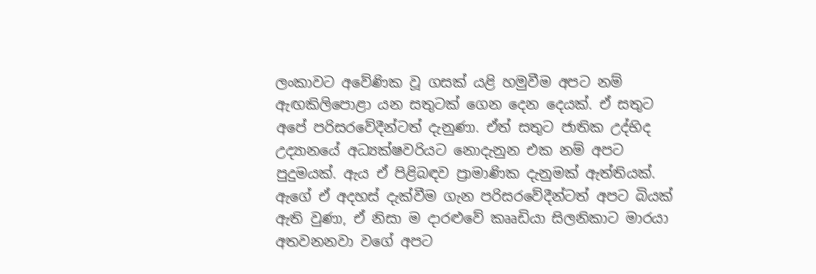ලංකාවට අවේණික වූ ගසක් යළි හමුවීම අපට නම් ඇඟකිලිපොළා යන සතුටක් ගෙන දෙන දෙයක්. ඒ සතුට අපේ පරිසරවේදීන්ටත් දැනුණා. ඒත් සතුට ජාතික උද්භිද උද්‍යානයේ අධ්‍යක්ෂවරියට නොදැනුන එක නම් අපට පුදුමයක්. ඇය ඒ පිළිබඳව ප්‍රාමාණික දැනුමක් ඇත්තියක්. ඇගේ ඒ අදහස් දැක්වීම ගැන පරිසරවේදීන්ටත් අපට බියක් ඇති වුණා, ඒ නිසා ම දාරළුවේ කෲඩියා සිලනිකාට මාරයා අතවනනවා වගේ අපට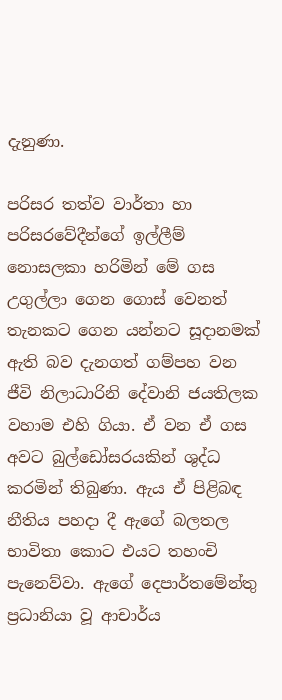දැනුණා.

පරිසර තත්ව වාර්තා හා පරිසරවේදීන්ගේ ඉල්ලීම් නොසලකා හරිමින් මේ ගස උගුල්ලා ගෙන ගොස් වෙනත් තැනකට ගෙන යන්නට සූදානමක් ඇති බව දැනගත් ‍ගම්පහ වන ජීවි නිලාධාරිනි දේවානි ජයතිලක වහාම එහි ගියා. ඒ වන ඒ ගස අවට බුල්ඩෝසරයකින් ශුද්ධ කරමින් තිබුණා. ඇය ඒ පිළිබඳ නීතිය පහදා දී ඇගේ බලතල භාවිතා කොට එයට තහංචි පැනෙව්වා. ඇගේ දෙපාර්තමේන්තු ප්‍රධානියා වූ ආචාර්ය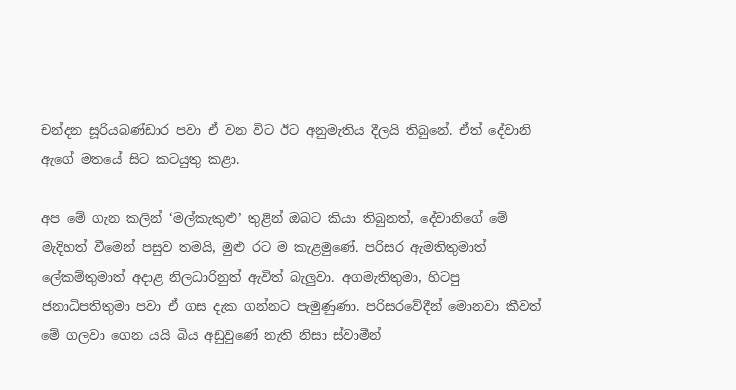චන්දන සූරියබණ්ඩාර පවා ඒ වන විට ඊට අනුමැතිය දීලයි තිබු‍නේ. ඒත් දේවානි ඇ‍ගේ මතයේ සිට කටයුතු කළා.

අප මේ ගැන කලින් ‘මල්කැකුළු’ තුළින් ඔබට කියා තිබුනත්, දේවානිගේ මේ මැදිහත් වීමෙන් පසුව තමයි, මුළු රට ම කැළමුණේ. පරිසර ඇමතිතුමාත් ලේකම්තුමාත් අදාළ නිලධාරිනුත් ඇවිත් බැලුවා. අගමැතිතුමා, හිටපු ජනාධිපතිතුමා පවා ඒ ගස දැක ගන්නට පැමුණුණා. පරිසරවේදීන් මොනවා කීවත් මේ ගලවා ගෙන යයි බිය අඩුවු‍ණේ නැති නිසා ස්වාමීන්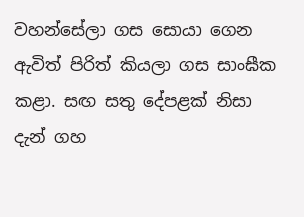වහන්සේලා ගස සොයා ගෙන ඇවිත් පිරිත් කියලා ගස සාංඝීක කළා. සඟ සතු දේපළක් නිසා දැන් ගහ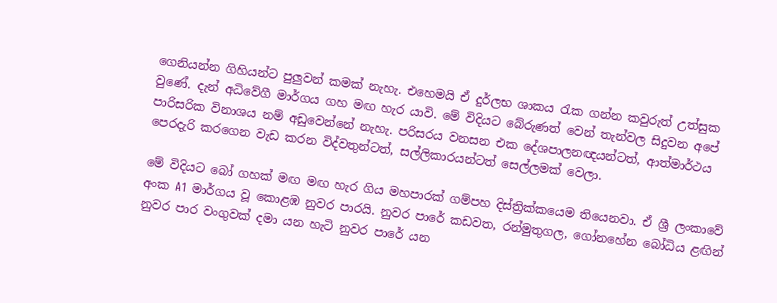ගෙනියන්න ගිහියන්ට පුලුවන් කමක් නැහැ. එහෙමයි ඒ දුර්ලභ ශාකය රැක ගන්න කවුරුත් උත්සුක වුණේ. දැන් අධිවේගී මාර්ගය ගහ මඟ හැර යාවි. මේ විදියට බේරුණත් වෙන් තැන්වල සිදුවන අපේ පාරිසරික විනාශය නම් අඩුවෙන්නේ නැහැ. පරිසරය වනසන එක දේශපාලනඥයන්ටත්, ආත්මාර්ථය පෙරදැරි කරගෙන වැඩ කරන විද්වතුන්ටත්, සල්ලිකාරයන්ටත් සෙල්ලමක් වෙලා.

මේ විදියට බෝ ගහක් මඟ මඟ හැර ගිය මහපාරක් ගම්පහ දිස්ත්‍රික්කයෙම තියෙනවා. ඒ ශ්‍රී ලංකාවේ අංක A1 මාර්ගය වූ කොළඹ නුවර පාරයි. නුවර පාරේ කඩවත, රන්මුතුගල, ගෝනහේන බෝධිය ළඟින් නුවර පාර වංගුවක් දමා යන හැටි නුවර පාරේ යන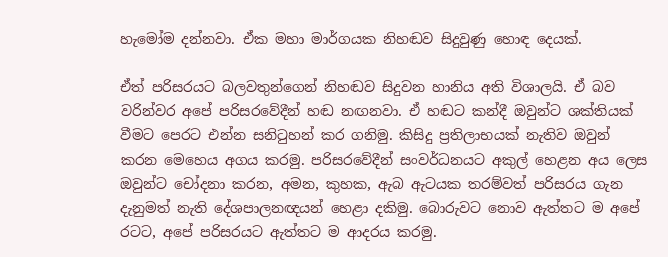හැමෝම දන්නවා. ඒක මහා මාර්ගයක නිහඬව සිදුවුණු හොඳ දෙයක්.

ඒත් පරිසරයට බලවතුන්‍ගෙන් නිහඬව සිදුවන හානිය අති විශාලයි. ඒ බව වරින්වර අපේ පරිසරවේදීන් හඬ නඟනවා. ඒ හඬට කන්දී ඔවුන්ට ශක්තියක් වීමට පෙරට එන්න සනිටුහන් කර ගනිමු. කිසිදු ප්‍රතිලාභයක් නැතිව ඔවුන් කරන මෙහෙය අගය කරමු. පරිසරවේදීන් සංවර්ධනයට අකුල් හෙළන අය ලෙස ඔවුන්ට චෝදනා කරන, අමන, කුහක, ඇබ ඇටයක තරම්වත් පරිසරය ගැන දැනුමත් නැති දේශපාලනඥයන් හෙළා දකිමු. බොරුවට නොව ඇත්තට ම අපේ රටට, අපේ පරිසරයට ඇත්තට ම ආදරය කරමු.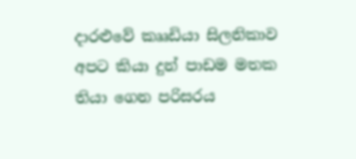දාරළුවේ කෲඩියා සිලනිකාව අපට කියා දුන් පාඩම මතක තියා ගෙන පරිසරය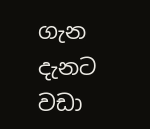ගැන දැනට වඩා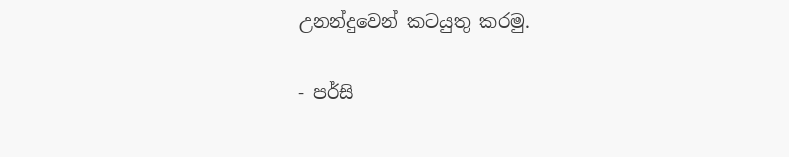උනන්දුවෙන් කටයුතු කරමු.

- පර්සි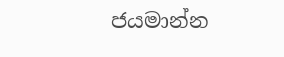ජයමාන්න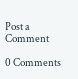Post a Comment

0 Comments